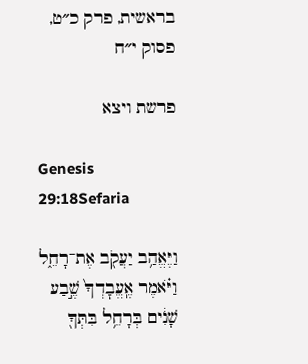בראשית, פרק כ״ט, פסוק י״ח

פרשת ויצא

Genesis 29:18Sefaria

וַיֶּאֱהַ֥ב יַעֲקֹ֖ב אֶת־רָחֵ֑ל וַיֹּ֗אמֶר אֶֽעֱבׇדְךָ֙ שֶׁ֣בַע שָׁנִ֔ים בְּרָחֵ֥ל בִּתְּךָ֖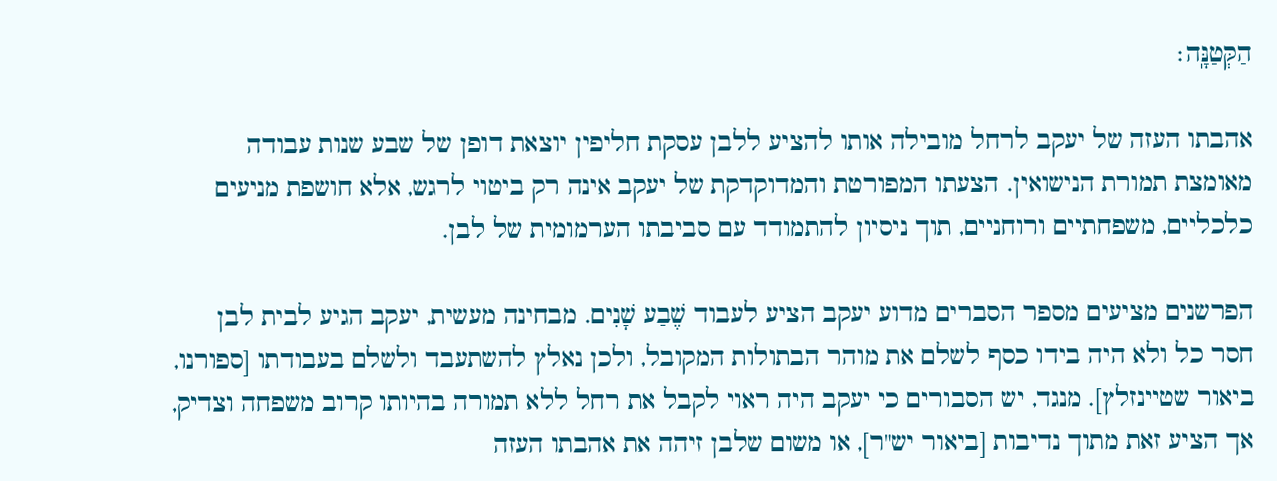הַקְּטַנָּֽה׃

אהבתו העזה של יעקב לרחל מובילה אותו להציע ללבן עסקת חליפין יוצאת דופן של שבע שנות עבודה מאומצת תמורת הנישואין. הצעתו המפורטת והמדוקדקת של יעקב אינה רק ביטוי לרגש, אלא חושפת מניעים כלכליים, משפחתיים ורוחניים, תוך ניסיון להתמודד עם סביבתו הערמומית של לבן.

הפרשנים מציעים מספר הסברים מדוע יעקב הציע לעבוד שֶׁבַע שָׁנִים. מבחינה מעשית, יעקב הגיע לבית לבן חסר כל ולא היה בידו כסף לשלם את מוהר הבתולות המקובל, ולכן נאלץ להשתעבד ולשלם בעבודתו [ספורנו, ביאור שטיינזלץ]. מנגד, יש הסבורים כי יעקב היה ראוי לקבל את רחל ללא תמורה בהיותו קרוב משפחה וצדיק, אך הציע זאת מתוך נדיבות [ביאור יש"ר], או משום שלבן זיהה את אהבתו העזה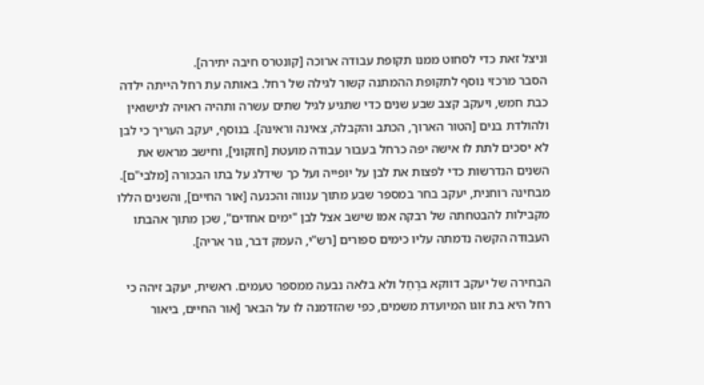וניצל זאת כדי לסחוט ממנו תקופת עבודה ארוכה [קונטרס חיבה יתירה].
הסבר מרכזי נוסף לתקופת ההמתנה קשור לגילה של רחל. באותה עת רחל הייתה ילדה כבת חמש, ויעקב קצב שבע שנים כדי שתגיע לגיל שתים עשרה ותהיה ראויה לנישואין ולהולדת בנים [הטור הארוך, הכתב והקבלה, צאינה וראינה]. בנוסף, יעקב העריך כי לבן לא יסכים לתת לו אישה יפה כרחל בעבור עבודה מועטת [חזקוני], וחישב מראש את השנים הנדרשות כדי לפצות את לבן על יופייה ועל כך שידלג על בתו הבכורה [מלבי"ם]. מבחינה רוחנית, יעקב בחר במספר שבע מתוך ענווה והכנעה [אור החיים], והשנים הללו מקבילות להבטחתה של רבקה אמו שישב אצל לבן "ימים אחדים", שכן מתוך אהבתו העבודה הקשה נדמתה עליו כימים ספורים [רש"י, העמק דבר, גור אריה].

הבחירה של יעקב דווקא ברָחֵל ולא בלאה נבעה ממספר טעמים. ראשית, יעקב זיהה כי רחל היא בת זוגו המיועדת משמים, כפי שהזדמנה לו על הבאר [אור החיים, ביאור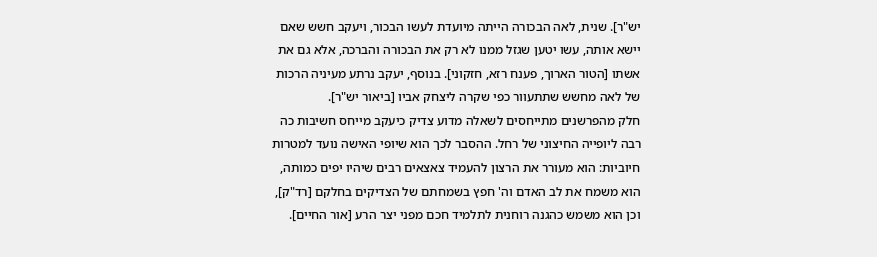יש"ר]. שנית, לאה הבכורה הייתה מיועדת לעשו הבכור, ויעקב חשש שאם יישא אותה, עשו יטען שגזל ממנו לא רק את הבכורה והברכה, אלא גם את אשתו [הטור הארוך, פענח רזא, חזקוני]. בנוסף, יעקב נרתע מעיניה הרכות של לאה מחשש שתתעוור כפי שקרה ליצחק אביו [ביאור יש"ר].
חלק מהפרשנים מתייחסים לשאלה מדוע צדיק כיעקב מייחס חשיבות כה רבה ליופייה החיצוני של רחל. ההסבר לכך הוא שיופי האישה נועד למטרות חיוביות: הוא מעורר את הרצון להעמיד צאצאים רבים שיהיו יפים כמותה, הוא משמח את לב האדם וה' חפץ בשמחתם של הצדיקים בחלקם [רד"ק], וכן הוא משמש כהגנה רוחנית לתלמיד חכם מפני יצר הרע [אור החיים].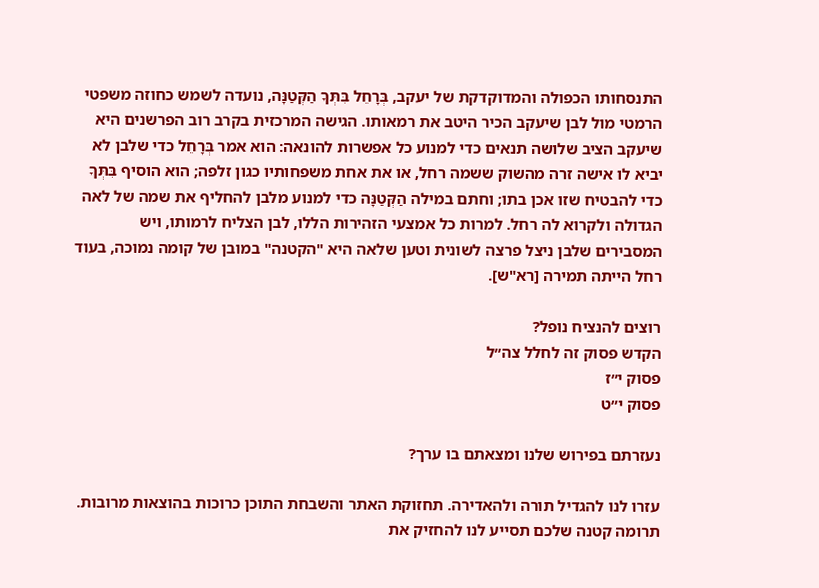התנסחותו הכפולה והמדוקדקת של יעקב, בְּרָחֵל בִּתְּךָ הַקְּטַנָּה, נועדה לשמש כחוזה משפטי הרמטי מול לבן שיעקב הכיר היטב את רמאותו. הגישה המרכזית בקרב רוב הפרשנים היא שיעקב הציב שלושה תנאים כדי למנוע כל אפשרות להונאה: הוא אמר בְּרָחֵל כדי שלבן לא יביא לו אישה זרה מהשוק ששמה רחל, או את אחת משפחותיו כגון זלפה; הוא הוסיף בִּתְּךָ כדי להבטיח שזו אכן בתו; וחתם במילה הַקְּטַנָּה כדי למנוע מלבן להחליף את שמה של לאה הגדולה ולקרוא לה רחל. למרות כל אמצעי הזהירות הללו, לבן הצליח לרמותו, ויש המסבירים שלבן ניצל פרצה לשונית וטען שלאה היא "הקטנה" במובן של קומה נמוכה, בעוד רחל הייתה תמירה [רא"ש].

רוצים להנציח נופל?
הקדש פסוק זה לחלל צה״ל
פסוק י״ז
פסוק י״ט

נעזרתם בפירוש שלנו ומצאתם בו ערך?

עזרו לנו להגדיל תורה ולהאדירה. תחזוקת האתר והשבחת התוכן כרוכות בהוצאות מרובות. תרומה קטנה שלכם תסייע לנו להחזיק את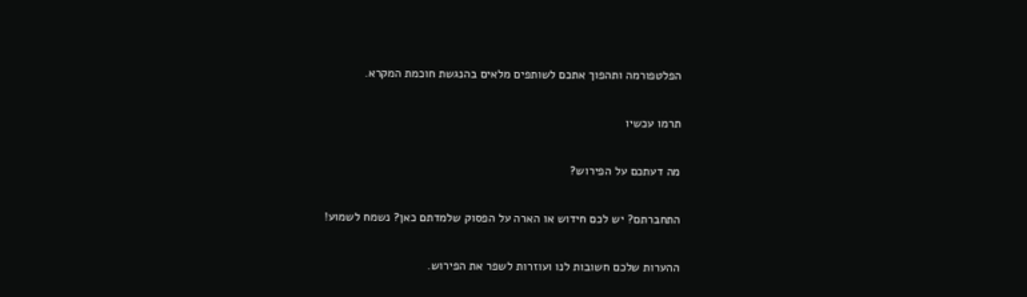הפלטפורמה ותהפוך אתכם לשותפים מלאים בהנגשת חוכמת המקרא.

תרמו עכשיו

מה דעתכם על הפירוש?

התחברתם? יש לכם חידוש או הארה על הפסוק שלמדתם כאן? נשמח לשמוע!

ההערות שלכם חשובות לנו ועוזרות לשפר את הפירוש.